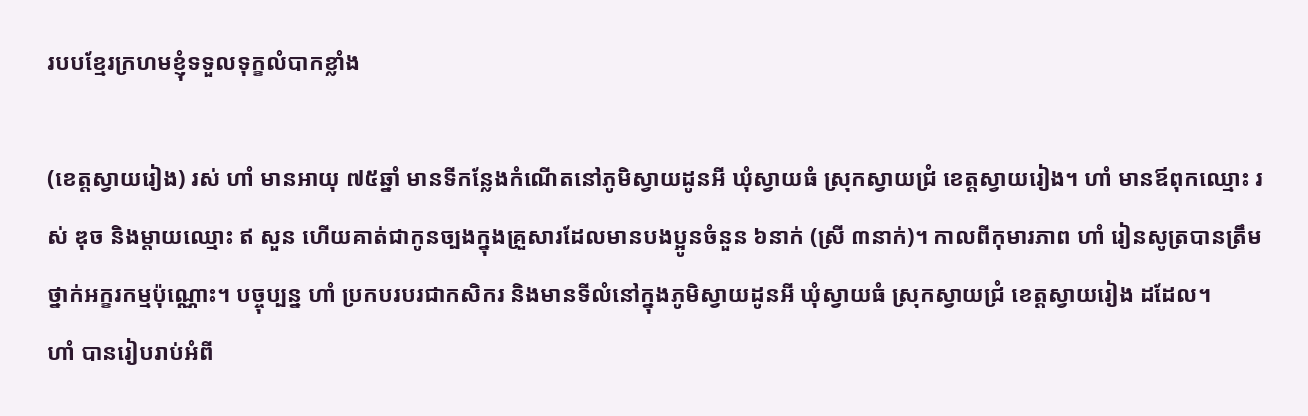របបខ្មែរក្រហមខ្ញុំទទួលទុក្ខលំបាកខ្លាំង

(ខេត្តស្វាយរៀង) រស់ ហាំ មានអាយុ ៧៥ឆ្នាំ មានទីកន្លែងកំណើតនៅភូមិស្វាយដូនអី ឃុំស្វាយធំ ស្រុកស្វាយជ្រំ ខេត្តស្វាយរៀង។ ហាំ មានឪពុកឈ្មោះ រស់ ឌុច និងម្តាយឈ្មោះ ឥ សួន ហើយគាត់ជាកូនច្បងក្នុងគ្រួសារដែលមានបងប្អូនចំនួន ៦នាក់ (ស្រី ៣នាក់)។ កាលពីកុមារភាព ហាំ រៀនសូត្របានត្រឹមថ្នាក់អក្ខរកម្មប៉ុណ្ណោះ។ បច្ចុប្បន្ន ហាំ ប្រកបរបរជាកសិករ និងមានទីលំនៅក្នុងភូមិស្វាយដូនអី ឃុំស្វាយធំ ស្រុកស្វាយជ្រំ ខេត្តស្វាយរៀង ដដែល។
ហាំ បានរៀបរាប់អំពី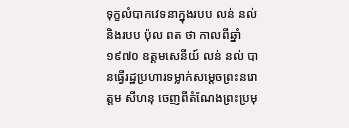ទុក្ខលំបាកវេទនាក្នុងរបប លន់ នល់ និងរបប ប៉ុល ពត ថា កាលពីឆ្នាំ១៩៧០ ឧត្តមសេនីយ៍ លន់ នល់ បានធ្វើរដ្ឋប្រហារទម្លាក់សម្ដេចព្រះនរោត្តម សីហនុ ចេញពីតំណែងព្រះប្រមុ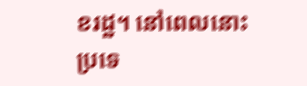ខរដ្ឋ។ នៅពេលនោះ ប្រទេ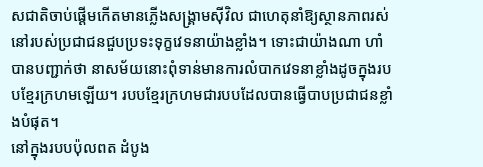សជាតិចាប់ផ្ដើមកើតមានភ្លើងសង្គ្រាមស៊ីវិល ជាហេតុនាំឱ្យស្ថានភាពរស់នៅរបស់ប្រជាជនជួបប្រទះទុក្ខវេទនាយ៉ាងខ្លាំង។ ទោះជាយ៉ាងណា ហាំ បានបញ្ជាក់ថា នាសម័យនោះពុំទាន់មានការលំបាកវេទនាខ្លាំងដូចក្នុងរបបខ្មែរក្រហមឡើយ។ របបខ្មែរក្រហមជារបបដែលបានធ្វើបាបប្រជាជនខ្លាំងបំផុត។
នៅក្នុងរបបប៉ុលពត ដំបូង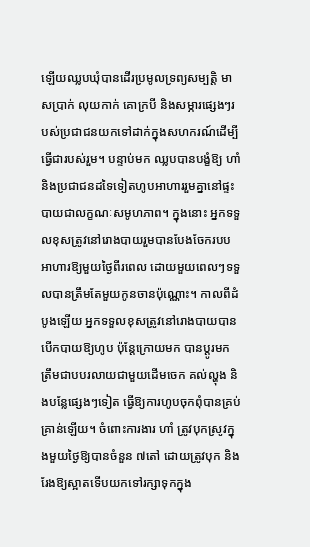ឡើយឈ្លបឃុំបានដើរប្រមូលទ្រព្យសម្បត្តិ មាសប្រាក់ លុយកាក់ គោក្របី និងសម្ភារផ្សេងៗរបស់ប្រជាជនយកទៅដាក់ក្នុងសហករណ៍ដើម្បីធ្វើជារបស់រួម។ បន្ទាប់មក ឈ្លបបានបង្ខំឱ្យ ហាំ និងប្រជាជនដទៃទៀតហូបអាហាររួមគ្នានៅផ្ទះបាយជាលក្ខណៈសមូហភាព។ ក្នុងនោះ អ្នកទទួលខុសត្រូវនៅរោងបាយរួមបានបែងចែករបបអាហារឱ្យមួយថ្ងៃពីរពេល ដោយមួយពេលៗទទួលបានត្រឹមតែមួយកូនចានប៉ុណ្ណោះ។ កាលពីដំបូងឡើយ អ្នកទទួលខុសត្រូវនៅរោងបាយបានបើកបាយឱ្យហូប ប៉ុន្តែក្រោយមក បានប្តូរមកត្រឹមជាបបរលាយជាមួយដើមចេក គល់ល្ហុង និងបន្លែផ្សេងៗទៀត ធ្វើឱ្យការហូបចុកពុំបានគ្រប់គ្រាន់ឡើយ។ ចំពោះការងារ ហាំ ត្រូវបុកស្រូវក្នុងមួយថ្ងៃឱ្យបានចំនួន ៧តៅ ដោយត្រូវបុក និងរែងឱ្យស្អាតទើបយកទៅរក្សាទុកក្នុង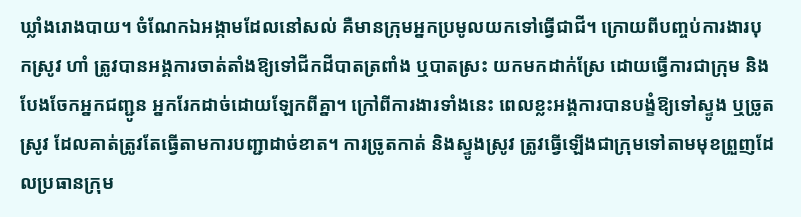ឃ្លាំងរោងបាយ។ ចំណែកឯអង្កាមដែលនៅសល់ គឺមានក្រុមអ្នកប្រមូលយកទៅធ្វើជាជី។ ក្រោយពីបញ្ចប់ការងារបុកស្រូវ ហាំ ត្រូវបានអង្គការចាត់តាំងឱ្យទៅជីកដីបាតត្រពាំង ឬបាតស្រះ យកមកដាក់ស្រែ ដោយធ្វើការជាក្រុម និងបែងចែកអ្នកជញ្ជូន អ្នករែកដាច់ដោយឡែកពីគ្នា។ ក្រៅពីការងារទាំងនេះ ពេលខ្លះអង្គការបានបង្ខំឱ្យទៅស្ទូង ឬច្រូតស្រូវ ដែលគាត់ត្រូវតែធ្វើតាមការបញ្ជាដាច់ខាត។ ការច្រូតកាត់ និងស្ទូងស្រូវ ត្រូវធ្វើឡើងជាក្រុមទៅតាមមុខព្រួញដែលប្រធានក្រុម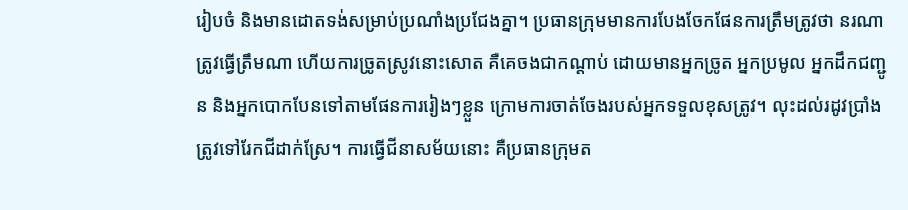រៀបចំ និងមានដោតទង់សម្រាប់ប្រណាំងប្រជែងគ្នា។ ប្រធានក្រុមមានការបែងចែកផែនការត្រឹមត្រូវថា នរណាត្រូវធ្វើត្រឹមណា ហើយការច្រូតស្រូវនោះសោត គឺគេចងជាកណ្តាប់ ដោយមានអ្នកច្រូត អ្នកប្រមូល អ្នកដឹកជញ្ជូន និងអ្នកបោកបែនទៅតាមផែនការរៀងៗខ្លួន ក្រោមការចាត់ចែងរបស់អ្នកទទួលខុសត្រូវ។ លុះដល់រដូវប្រាំង ត្រូវទៅរែកជីដាក់ស្រែ។ ការធ្វើជីនាសម័យនោះ គឺប្រធានក្រុមត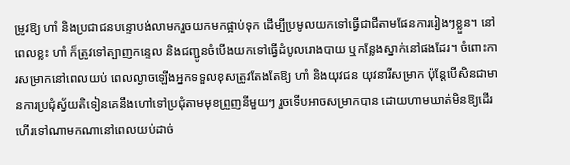ម្រូវឱ្យ ហាំ និងប្រជាជនបន្ទោបង់លាមករួចយកមកផ្អាប់ទុក ដើម្បីប្រមូលយកទៅធ្វើជាជីតាមផែនការរៀងៗខ្លួន។ នៅពេលខ្លះ ហាំ ក៏ត្រូវទៅត្បាញកន្ទេល និងជញ្ជូនចំបើងយកទៅធ្វើដំបូលរោងបាយ ឬកន្លែងស្នាក់នៅផងដែរ។ ចំពោះការសម្រាកនៅពេលយប់ ពេលល្ងាចឡើងអ្នកទទួលខុសត្រូវតែងតែឱ្យ ហាំ និងយុវជន យុវនារីសម្រាក ប៉ុន្តែបើសិនជាមានការប្រជុំស្វ័យតិទៀនគេនឹងហៅទៅប្រជុំតាមមុខព្រួញនីមួយៗ រួចទើបអាចសម្រាកបាន ដោយហាមឃាត់មិនឱ្យដើរហើរទៅណាមកណានៅពេលយប់ដាច់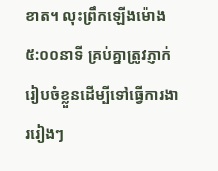ខាត។ លុះព្រឹកឡើងម៉ោង ៥:០០នាទី គ្រប់គ្នាត្រូវភ្ញាក់រៀបចំខ្លួនដើម្បីទៅធ្វើការងាររៀងៗ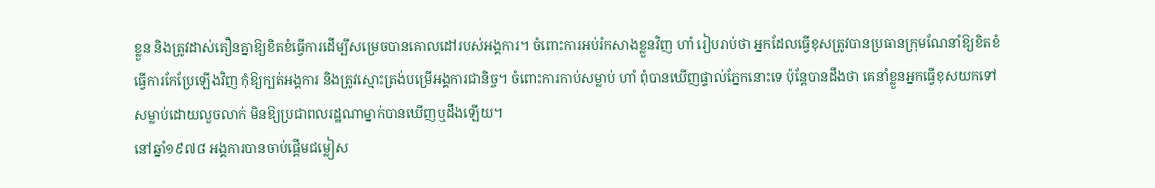ខ្លួន និងត្រូវដាស់តឿនគ្នាឱ្យខិតខំធ្វើការដើម្បីសម្រេចបានគោលដៅរបស់អង្គការ។ ចំពោះការអប់រំកសាងខ្លួនវិញ ហាំ រៀបរាប់ថា អ្នកដែលធ្វើខុសត្រូវបានប្រធានក្រុមណែនាំឱ្យខិតខំធ្វើការកែប្រែឡើងវិញ កុំឱ្យក្បត់អង្គការ និងត្រូវស្មោះត្រង់បម្រើអង្គការជានិច្ច។ ចំពោះការកាប់សម្លាប់ ហាំ ពុំបានឃើញផ្ទាល់ភ្នែកនោះទេ ប៉ុន្តែបានដឹងថា គេនាំខ្លួនអ្នកធ្វើខុសយកទៅសម្លាប់ដោយលួចលាក់ មិនឱ្យប្រជាពលរដ្ឋណាម្នាក់បានឃើញឬដឹងឡើយ។
នៅឆ្នាំ១៩៧៨ អង្គការបានចាប់ផ្ដើមជម្លៀស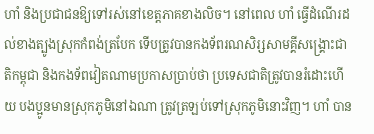ហាំ និងប្រជាជនឱ្យទៅរស់នៅខេត្តភាគខាងលិច។ នៅពេល ហាំ ធ្វើដំណើរដល់ខាងត្បូងស្រុកកំពង់ត្របែក ទើបត្រូវបានកងទ័ពរណសិរ្សសាមគ្គីសង្គ្រោះជាតិកម្ពុជា និងកងទ័ពវៀតណាមប្រកាសប្រាប់ថា ប្រទេសជាតិត្រូវបានរំដោះហើយ បងប្អូនមានស្រុកភូមិនៅឯណា ត្រូវត្រឡប់ទៅស្រុកភូមិនោះវិញ។ ហាំ បាន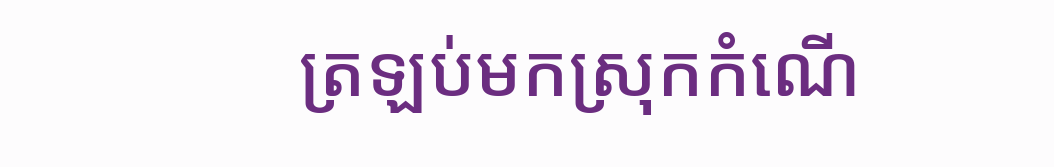ត្រឡប់មកស្រុកកំណើ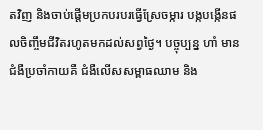តវិញ និងចាប់ផ្ដើមប្រកបរបរធ្វើស្រែចម្ការ បង្កបង្កើនផលចិញ្ចឹមជីវិតរហូតមកដល់សព្វថ្ងៃ។ បច្ចុប្បន្ន ហាំ មានជំងឺប្រចាំកាយគឺ ជំងឺលើសសម្ពាធឈាម និង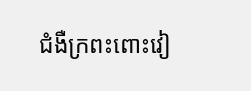ជំងឺក្រពះពោះវៀ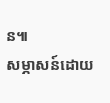ន៕
សម្ភាសន៍ដោយ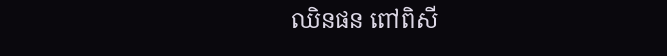ឈិនផន ពៅពិសី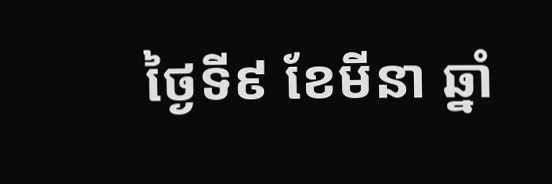ថ្ងៃទី៩ ខែមីនា ឆ្នាំ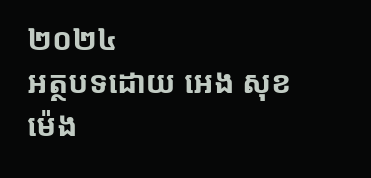២០២៤
អត្ថបទដោយ អេង សុខម៉េង